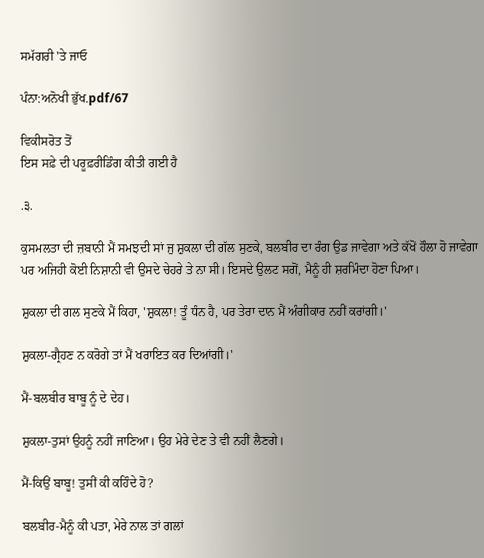ਸਮੱਗਰੀ 'ਤੇ ਜਾਓ

ਪੰਨਾ:ਅਨੋਖੀ ਭੁੱਖ.pdf/67

ਵਿਕੀਸਰੋਤ ਤੋਂ
ਇਸ ਸਫ਼ੇ ਦੀ ਪਰੂਫ਼ਰੀਡਿੰਗ ਕੀਤੀ ਗਈ ਹੈ

.੩.

ਕੁਸਮਲਤਾ ਦੀ ਜ਼ਬਾਨੀ ਮੈਂ ਸਮਝਦੀ ਸਾਂ ਜੁ ਸ਼ੁਕਲਾ ਦੀ ਗੱਲ ਸੁਣਕੇ, ਬਲਬੀਰ ਦਾ ਰੰਗ ਉਡ ਜਾਵੇਗਾ ਅਤੇ ਕੱਖੋਂ ਹੌਲਾ ਹੋ ਜਾਵੇਗਾ ਪਰ ਅਜਿਹੀ ਕੋਈ ਨਿਸ਼ਾਨੀ ਵੀ ਉਸਦੇ ਚੇਹਰੇ ਤੇ ਨਾ ਸੀ। ਇਸਦੇ ਉਲਟ ਸਗੋਂ, ਮੈਨੂੰ ਹੀ ਸ਼ਰਮਿੰਦਾ ਹੋਣਾ ਪਿਆ।

ਸ਼ੁਕਲਾ ਦੀ ਗਲ ਸੁਣਕੇ ਮੈਂ ਕਿਹਾ, 'ਸ਼ੁਕਲਾ! ਤੂੰ ਧੰਨ ਹੈ, ਪਰ ਤੇਰਾ ਦਾਨ ਮੈਂ ਅੰਗੀਕਾਰ ਨਹੀਂ ਕਰਾਂਗੀ।'

ਸ਼ੁਕਲਾ-ਗ੍ਰੈਹਣ ਨ ਕਰੋਗੇ ਤਾਂ ਮੈਂ ਖਰਾਇਤ ਕਰ ਦਿਆਂਗੀ।'

ਮੈਂ-ਬਲਬੀਰ ਬਾਬੂ ਨੂੰ ਦੇ ਦੇਹ।

ਸ਼ੁਕਲਾ-ਤੁਸਾਂ ਉਹਨੂੰ ਨਹੀਂ ਜਾਣਿਆ। ਉਹ ਮੇਰੇ ਦੇਣ ਤੇ ਵੀ ਨਹੀਂ ਲੈਣਗੇ।

ਮੈਂ-ਕਿਉਂ ਬਾਬੂ! ਤੁਸੀਂ ਕੀ ਕਹਿੰਦੇ ਹੋ?

ਬਲਬੀਰ-ਮੈਨੂੰ ਕੀ ਪਤਾ, ਮੇਰੇ ਨਾਲ ਤਾਂ ਗਲਾਂ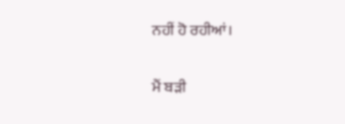ਨਹੀਂ ਹੋ ਰਹੀਆਂ।

ਮੈਂ ਬੜੀ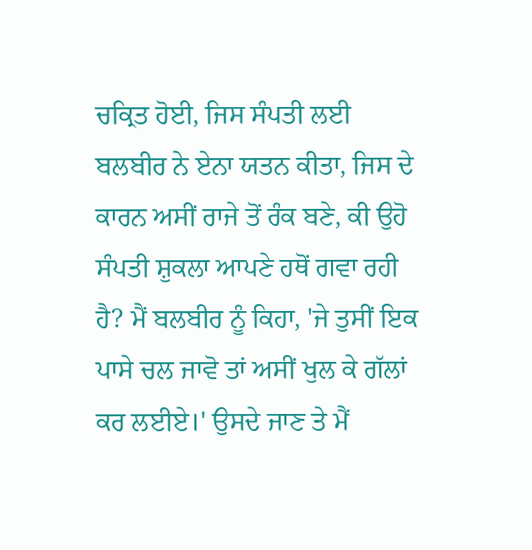ਚਕ੍ਰਿਤ ਹੋਈ, ਜਿਸ ਸੰਪਤੀ ਲਈ ਬਲਬੀਰ ਨੇ ਏਨਾ ਯਤਨ ਕੀਤਾ, ਜਿਸ ਦੇ ਕਾਰਨ ਅਸੀਂ ਰਾਜੇ ਤੋਂ ਰੰਕ ਬਣੇ, ਕੀ ਉਹੋ ਸੰਪਤੀ ਸ਼ੁਕਲਾ ਆਪਣੇ ਹਥੋਂ ਗਵਾ ਰਹੀ ਹੈ? ਮੈਂ ਬਲਬੀਰ ਨੂੰ ਕਿਹਾ, 'ਜੇ ਤੁਸੀਂ ਇਕ ਪਾਸੇ ਚਲ ਜਾਵੋ ਤਾਂ ਅਸੀਂ ਖੁਲ ਕੇ ਗੱਲਾਂ ਕਰ ਲਈਏ।' ਉਸਦੇ ਜਾਣ ਤੇ ਮੈਂ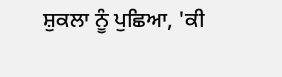ਸ਼ੁਕਲਾ ਨੂੰ ਪੁਛਿਆ, 'ਕੀ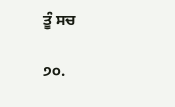ਤੂੰ ਸਚ

੭੦.